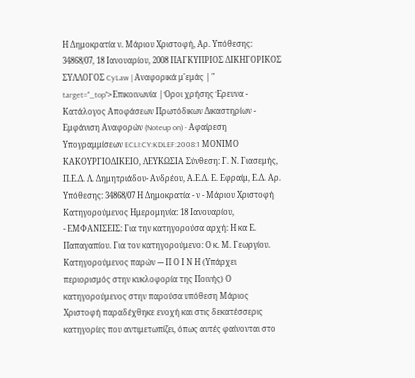Η Δημοκρατία ν. Μάριου Χριστοφή, Αρ. Υπόθεσης: 34868/07, 18 Ιανουαρίου, 2008 ΠΑΓΚΥΠΡΙΟΣ ΔΙΚΗΓΟΡΙΚΟΣ ΣΥΛΛΟΓΟΣ CyLaw | Αναφορικά μ'εμάς | " target="_top">Επικοινωνία | Όροι χρήσης Έρευνα - Κατάλογος Αποφάσεων Πρωτόδικων Δικαστηρίων - Εμφάνιση Αναφορών (Noteup on) - Αφαίρεση Υπογραμμίσεων ECLI:CY:KDLEF:2008:1 ΜΟΝΙΜΟ ΚΑΚΟΥΡΓΙΟΔΙΚΕΙΟ, ΛΕΥΚΩΣΙΑ Σύνθεση: Γ. Ν. Γιασεμής, Π.Ε.Δ. Λ. Δημητριάδου- Ανδρέου, Α.Ε.Δ. Ε. Εφραίμ, Ε.Δ. Αρ. Υπόθεσης: 34868/07 Η Δημοκρατία - ν - Μάριου Χριστοφή Κατηγορούμενος Ημερομηνία: 18 Ιανουαρίου,
- ΕΜΦΑΝΙΣΕΙΣ: Για την κατηγορούσα αρχή: Η κα Ε. Παπαγαπίου. Για τον κατηγορούμενο: Ο κ. Μ. Γεωργίου. Κατηγορούμενος παρών --- Π Ο Ι Ν Η (Υπάρχει περιορισμός στην κυκλοφορία της Ποινής) Ο κατηγορούμενος στην παρούσα υπόθεση Μάριος Χριστοφή παραδέχθηκε ενοχή και στις δεκατέσσερις κατηγορίες που αντιμετωπίζει, όπως αυτές φαίνονται στο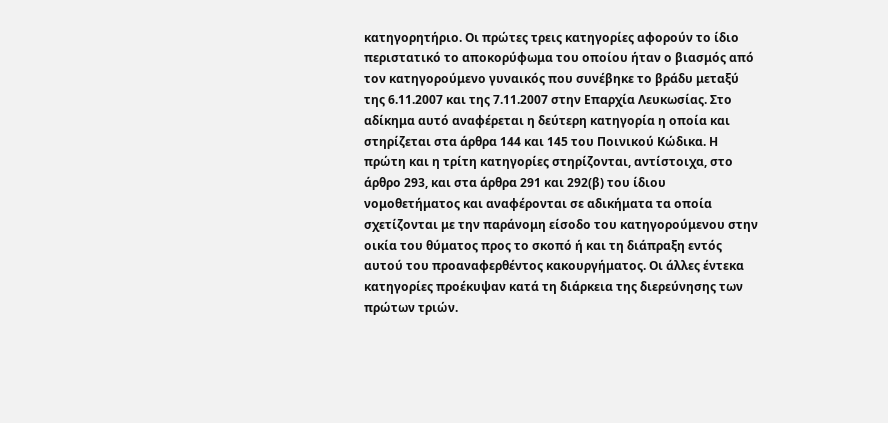κατηγορητήριο. Οι πρώτες τρεις κατηγορίες αφορούν το ίδιο περιστατικό το αποκορύφωμα του οποίου ήταν ο βιασμός από τον κατηγορούμενο γυναικός που συνέβηκε το βράδυ μεταξύ της 6.11.2007 και της 7.11.2007 στην Επαρχία Λευκωσίας. Στο αδίκημα αυτό αναφέρεται η δεύτερη κατηγορία η οποία και στηρίζεται στα άρθρα 144 και 145 του Ποινικού Κώδικα. Η πρώτη και η τρίτη κατηγορίες στηρίζονται, αντίστοιχα, στο άρθρο 293, και στα άρθρα 291 και 292(β) του ίδιου νομοθετήματος και αναφέρονται σε αδικήματα τα οποία σχετίζονται με την παράνομη είσοδο του κατηγορούμενου στην οικία του θύματος προς το σκοπό ή και τη διάπραξη εντός αυτού του προαναφερθέντος κακουργήματος. Οι άλλες έντεκα κατηγορίες προέκυψαν κατά τη διάρκεια της διερεύνησης των πρώτων τριών.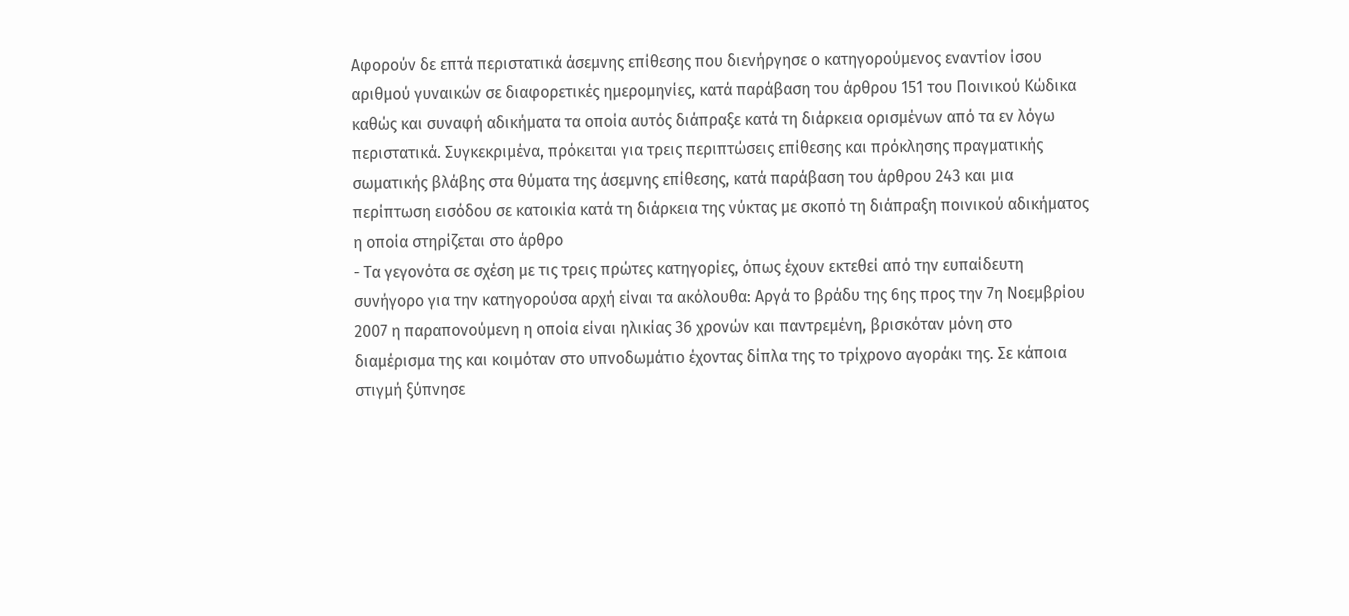Αφορούν δε επτά περιστατικά άσεμνης επίθεσης που διενήργησε ο κατηγορούμενος εναντίον ίσου αριθμού γυναικών σε διαφορετικές ημερομηνίες, κατά παράβαση του άρθρου 151 του Ποινικού Κώδικα καθώς και συναφή αδικήματα τα οποία αυτός διάπραξε κατά τη διάρκεια ορισμένων από τα εν λόγω περιστατικά. Συγκεκριμένα, πρόκειται για τρεις περιπτώσεις επίθεσης και πρόκλησης πραγματικής σωματικής βλάβης στα θύματα της άσεμνης επίθεσης, κατά παράβαση του άρθρου 243 και μια περίπτωση εισόδου σε κατοικία κατά τη διάρκεια της νύκτας με σκοπό τη διάπραξη ποινικού αδικήματος η οποία στηρίζεται στο άρθρο
- Τα γεγονότα σε σχέση με τις τρεις πρώτες κατηγορίες, όπως έχουν εκτεθεί από την ευπαίδευτη συνήγορο για την κατηγορούσα αρχή είναι τα ακόλουθα: Αργά το βράδυ της 6ης προς την 7η Νοεμβρίου 2007 η παραπονούμενη η οποία είναι ηλικίας 36 χρονών και παντρεμένη, βρισκόταν μόνη στο διαμέρισμα της και κοιμόταν στο υπνοδωμάτιο έχοντας δίπλα της το τρίχρονο αγοράκι της. Σε κάποια στιγμή ξύπνησε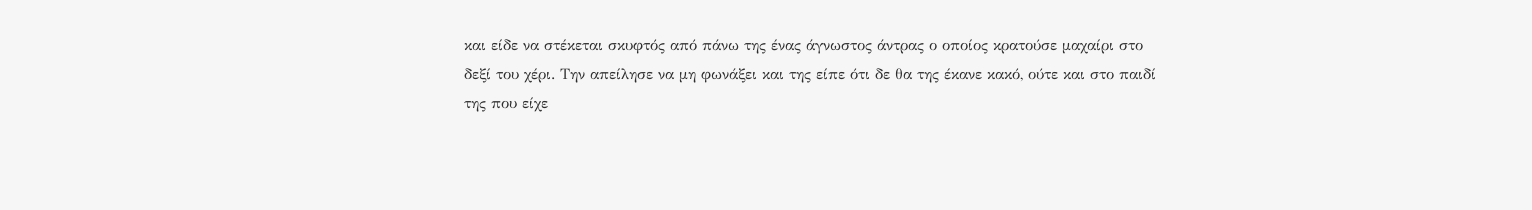και είδε να στέκεται σκυφτός από πάνω της ένας άγνωστος άντρας ο οποίος κρατούσε μαχαίρι στο δεξί του χέρι. Την απείλησε να μη φωνάξει και της είπε ότι δε θα της έκανε κακό, ούτε και στο παιδί της που είχε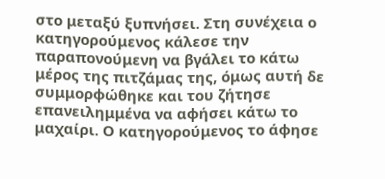στο μεταξύ ξυπνήσει. Στη συνέχεια ο κατηγορούμενος κάλεσε την παραπονούμενη να βγάλει το κάτω μέρος της πιτζάμας της, όμως αυτή δε συμμορφώθηκε και του ζήτησε επανειλημμένα να αφήσει κάτω το μαχαίρι. Ο κατηγορούμενος το άφησε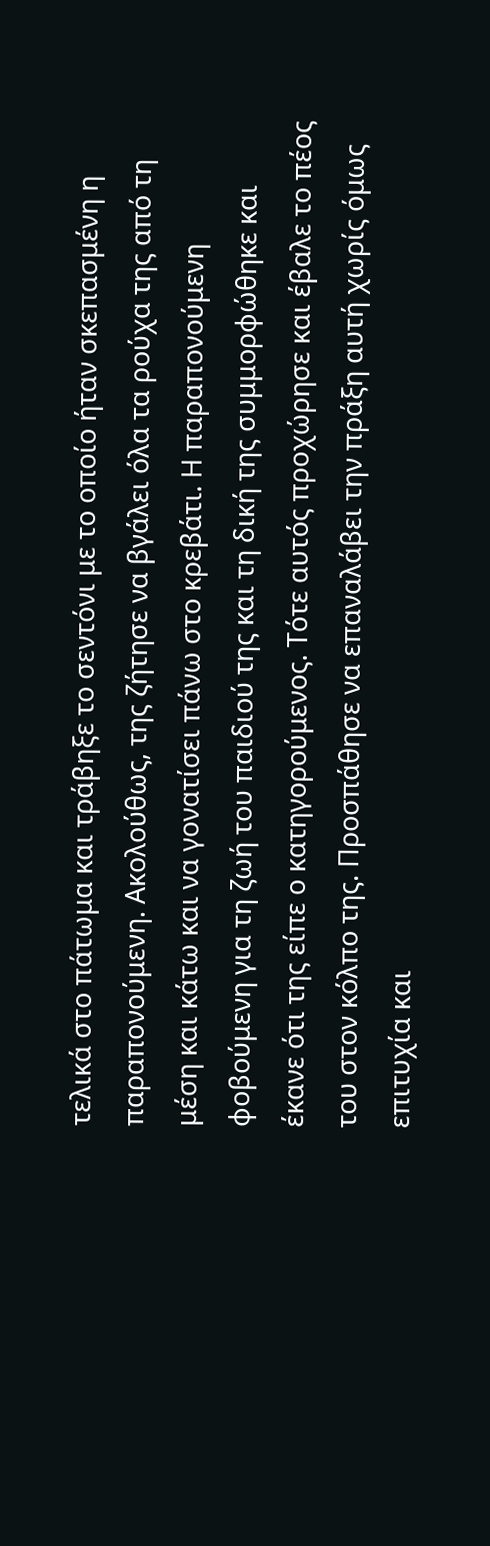τελικά στο πάτωμα και τράβηξε το σεντόνι με το οποίο ήταν σκεπασμένη η παραπονούμενη. Ακολούθως, της ζήτησε να βγάλει όλα τα ρούχα της από τη μέση και κάτω και να γονατίσει πάνω στο κρεβάτι. Η παραπονούμενη φοβούμενη για τη ζωή του παιδιού της και τη δική της συμμορφώθηκε και έκανε ότι της είπε ο κατηγορούμενος. Τότε αυτός προχώρησε και έβαλε το πέος του στον κόλπο της. Προσπάθησε να επαναλάβει την πράξη αυτή χωρίς όμως επιτυχία και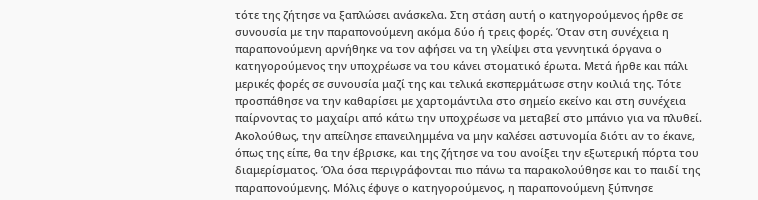τότε της ζήτησε να ξαπλώσει ανάσκελα. Στη στάση αυτή ο κατηγορούμενος ήρθε σε συνουσία με την παραπονούμενη ακόμα δύο ή τρεις φορές. Όταν στη συνέχεια η παραπονούμενη αρνήθηκε να τον αφήσει να τη γλείψει στα γεννητικά όργανα ο κατηγορούμενος την υποχρέωσε να του κάνει στοματικό έρωτα. Μετά ήρθε και πάλι μερικές φορές σε συνουσία μαζί της και τελικά εκσπερμάτωσε στην κοιλιά της. Τότε προσπάθησε να την καθαρίσει με χαρτομάντιλα στο σημείο εκείνο και στη συνέχεια παίρνοντας το μαχαίρι από κάτω την υποχρέωσε να μεταβεί στο μπάνιο για να πλυθεί. Ακολούθως, την απείλησε επανειλημμένα να μην καλέσει αστυνομία διότι αν το έκανε, όπως της είπε, θα την έβρισκε, και της ζήτησε να του ανοίξει την εξωτερική πόρτα του διαμερίσματος. Όλα όσα περιγράφονται πιο πάνω τα παρακολούθησε και το παιδί της παραπονούμενης. Μόλις έφυγε ο κατηγορούμενος, η παραπονούμενη ξύπνησε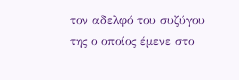τον αδελφό του συζύγου της ο οποίος έμενε στο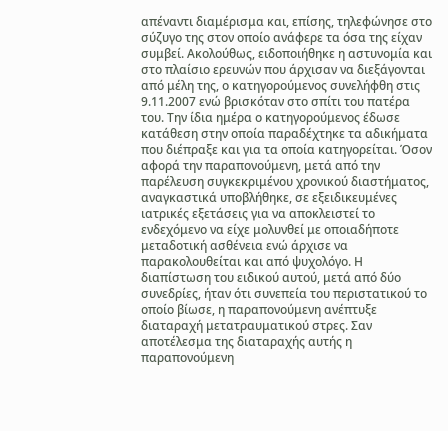απέναντι διαμέρισμα και, επίσης, τηλεφώνησε στο σύζυγο της στον οποίο ανάφερε τα όσα της είχαν συμβεί. Ακολούθως, ειδοποιήθηκε η αστυνομία και στο πλαίσιο ερευνών που άρχισαν να διεξάγονται από μέλη της, ο κατηγορούμενος συνελήφθη στις 9.11.2007 ενώ βρισκόταν στο σπίτι του πατέρα του. Την ίδια ημέρα ο κατηγορούμενος έδωσε κατάθεση στην οποία παραδέχτηκε τα αδικήματα που διέπραξε και για τα οποία κατηγορείται. Όσον αφορά την παραπονούμενη, μετά από την παρέλευση συγκεκριμένου χρονικού διαστήματος, αναγκαστικά υποβλήθηκε, σε εξειδικευμένες ιατρικές εξετάσεις για να αποκλειστεί το ενδεχόμενο να είχε μολυνθεί με οποιαδήποτε μεταδοτική ασθένεια ενώ άρχισε να παρακολουθείται και από ψυχολόγο. Η διαπίστωση του ειδικού αυτού, μετά από δύο συνεδρίες, ήταν ότι συνεπεία του περιστατικού το οποίο βίωσε, η παραπονούμενη ανέπτυξε διαταραχή μετατραυματικού στρες. Σαν αποτέλεσμα της διαταραχής αυτής η παραπονούμενη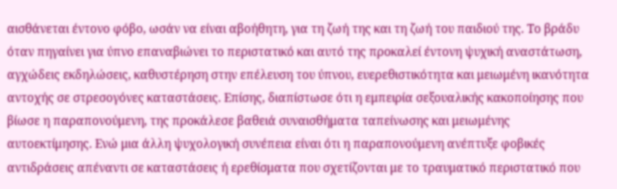αισθάνεται έντονο φόβο, ωσάν να είναι αβοήθητη, για τη ζωή της και τη ζωή του παιδιού της. Το βράδυ όταν πηγαίνει για ύπνο επαναβιώνει το περιστατικό και αυτό της προκαλεί έντονη ψυχική αναστάτωση, αγχώδεις εκδηλώσεις, καθυστέρηση στην επέλευση του ύπνου, ευερεθιστικότητα και μειωμένη ικανότητα αντοχής σε στρεσογόνες καταστάσεις. Επίσης, διαπίστωσε ότι η εμπειρία σεξουαλικής κακοποίησης που βίωσε η παραπονούμενη, της προκάλεσε βαθειά συναισθήματα ταπείνωσης και μειωμένης αυτοεκτίμησης. Ενώ μια άλλη ψυχολογική συνέπεια είναι ότι η παραπονούμενη ανέπτυξε φοβικές αντιδράσεις απέναντι σε καταστάσεις ή ερεθίσματα που σχετίζονται με το τραυματικό περιστατικό που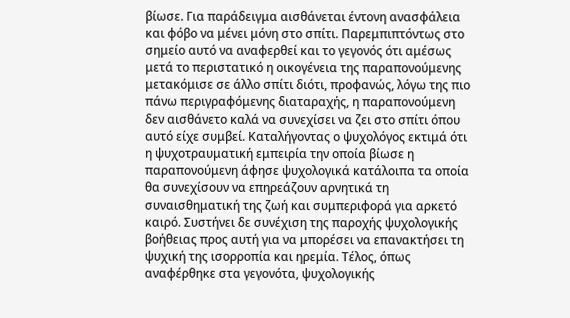βίωσε. Για παράδειγμα αισθάνεται έντονη ανασφάλεια και φόβο να μένει μόνη στο σπίτι. Παρεμπιπτόντως στο σημείο αυτό να αναφερθεί και το γεγονός ότι αμέσως μετά το περιστατικό η οικογένεια της παραπονούμενης μετακόμισε σε άλλο σπίτι διότι, προφανώς, λόγω της πιο πάνω περιγραφόμενης διαταραχής, η παραπονούμενη δεν αισθάνετο καλά να συνεχίσει να ζει στο σπίτι όπου αυτό είχε συμβεί. Καταλήγοντας ο ψυχολόγος εκτιμά ότι η ψυχοτραυματική εμπειρία την οποία βίωσε η παραπονούμενη άφησε ψυχολογικά κατάλοιπα τα οποία θα συνεχίσουν να επηρεάζουν αρνητικά τη συναισθηματική της ζωή και συμπεριφορά για αρκετό καιρό. Συστήνει δε συνέχιση της παροχής ψυχολογικής βοήθειας προς αυτή για να μπορέσει να επανακτήσει τη ψυχική της ισορροπία και ηρεμία. Τέλος, όπως αναφέρθηκε στα γεγονότα, ψυχολογικής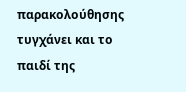παρακολούθησης τυγχάνει και το παιδί της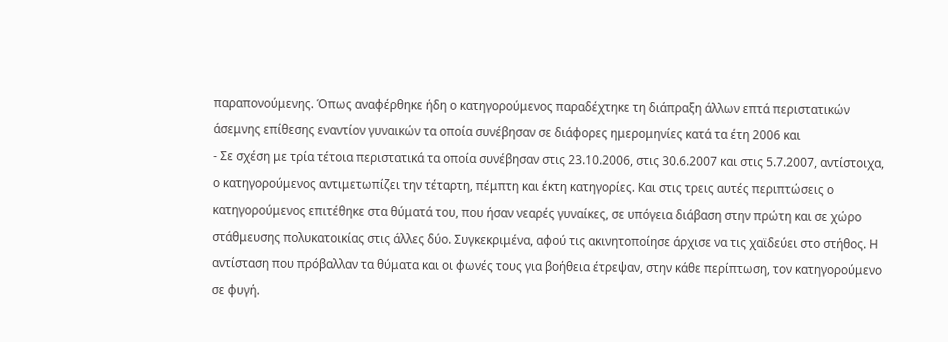παραπονούμενης. Όπως αναφέρθηκε ήδη ο κατηγορούμενος παραδέχτηκε τη διάπραξη άλλων επτά περιστατικών άσεμνης επίθεσης εναντίον γυναικών τα οποία συνέβησαν σε διάφορες ημερομηνίες κατά τα έτη 2006 και
- Σε σχέση με τρία τέτοια περιστατικά τα οποία συνέβησαν στις 23.10.2006, στις 30.6.2007 και στις 5.7.2007, αντίστοιχα, ο κατηγορούμενος αντιμετωπίζει την τέταρτη, πέμπτη και έκτη κατηγορίες. Και στις τρεις αυτές περιπτώσεις ο κατηγορούμενος επιτέθηκε στα θύματά του, που ήσαν νεαρές γυναίκες, σε υπόγεια διάβαση στην πρώτη και σε χώρο στάθμευσης πολυκατοικίας στις άλλες δύο. Συγκεκριμένα, αφού τις ακινητοποίησε άρχισε να τις χαϊδεύει στο στήθος. Η αντίσταση που πρόβαλλαν τα θύματα και οι φωνές τους για βοήθεια έτρεψαν, στην κάθε περίπτωση, τον κατηγορούμενο σε φυγή.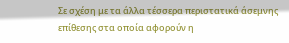Σε σχέση με τα άλλα τέσσερα περιστατικά άσεμνης επίθεσης στα οποία αφορούν η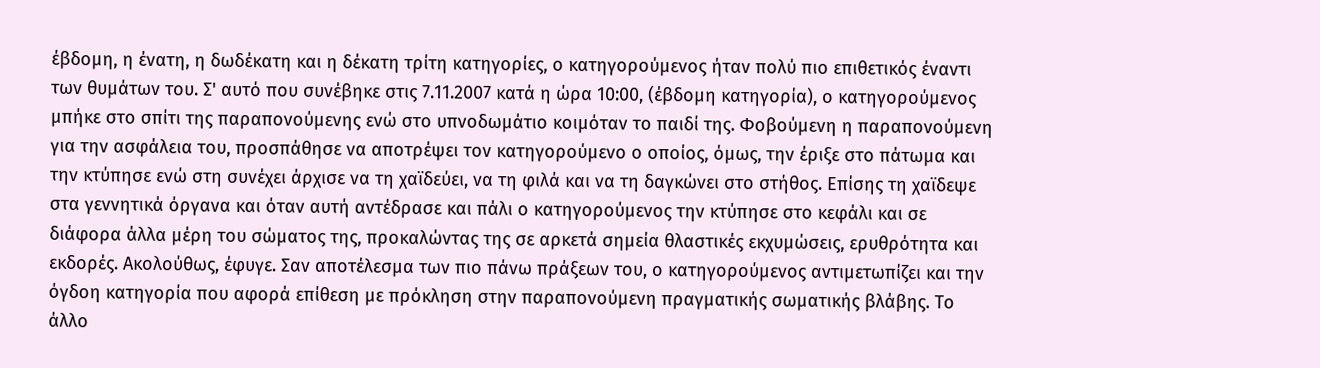έβδομη, η ένατη, η δωδέκατη και η δέκατη τρίτη κατηγορίες, ο κατηγορούμενος ήταν πολύ πιο επιθετικός έναντι των θυμάτων του. Σ' αυτό που συνέβηκε στις 7.11.2007 κατά η ώρα 10:00, (έβδομη κατηγορία), ο κατηγορούμενος μπήκε στο σπίτι της παραπονούμενης ενώ στο υπνοδωμάτιο κοιμόταν το παιδί της. Φοβούμενη η παραπονούμενη για την ασφάλεια του, προσπάθησε να αποτρέψει τον κατηγορούμενο ο οποίος, όμως, την έριξε στο πάτωμα και την κτύπησε ενώ στη συνέχει άρχισε να τη χαϊδεύει, να τη φιλά και να τη δαγκώνει στο στήθος. Επίσης τη χαϊδεψε στα γεννητικά όργανα και όταν αυτή αντέδρασε και πάλι ο κατηγορούμενος την κτύπησε στο κεφάλι και σε διάφορα άλλα μέρη του σώματος της, προκαλώντας της σε αρκετά σημεία θλαστικές εκχυμώσεις, ερυθρότητα και εκδορές. Ακολούθως, έφυγε. Σαν αποτέλεσμα των πιο πάνω πράξεων του, ο κατηγορούμενος αντιμετωπίζει και την όγδοη κατηγορία που αφορά επίθεση με πρόκληση στην παραπονούμενη πραγματικής σωματικής βλάβης. Το άλλο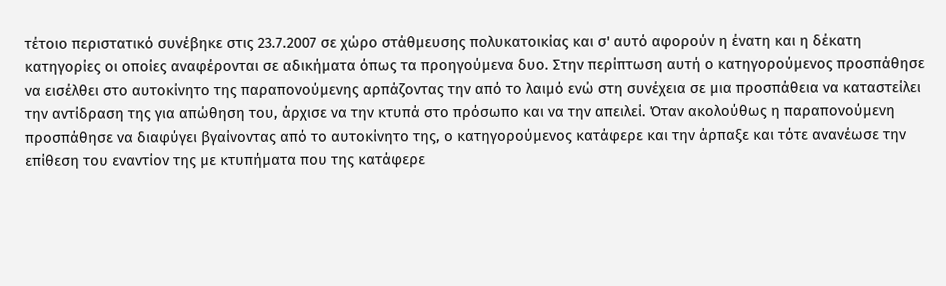τέτοιο περιστατικό συνέβηκε στις 23.7.2007 σε χώρο στάθμευσης πολυκατοικίας και σ' αυτό αφορούν η ένατη και η δέκατη κατηγορίες οι οποίες αναφέρονται σε αδικήματα όπως τα προηγούμενα δυο. Στην περίπτωση αυτή ο κατηγορούμενος προσπάθησε να εισέλθει στο αυτοκίνητο της παραπονούμενης αρπάζοντας την από το λαιμό ενώ στη συνέχεια σε μια προσπάθεια να καταστείλει την αντίδραση της για απώθηση του, άρχισε να την κτυπά στο πρόσωπο και να την απειλεί. Όταν ακολούθως η παραπονούμενη προσπάθησε να διαφύγει βγαίνοντας από το αυτοκίνητο της, ο κατηγορούμενος κατάφερε και την άρπαξε και τότε ανανέωσε την επίθεση του εναντίον της με κτυπήματα που της κατάφερε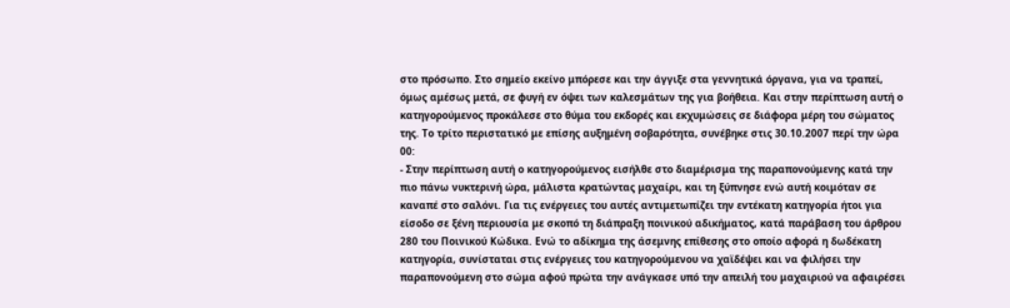στο πρόσωπο. Στο σημείο εκείνο μπόρεσε και την άγγιξε στα γεννητικά όργανα, για να τραπεί, όμως αμέσως μετά, σε φυγή εν όψει των καλεσμάτων της για βοήθεια. Και στην περίπτωση αυτή ο κατηγορούμενος προκάλεσε στο θύμα του εκδορές και εκχυμώσεις σε διάφορα μέρη του σώματος της. Το τρίτο περιστατικό με επίσης αυξημένη σοβαρότητα, συνέβηκε στις 30.10.2007 περί την ώρα 00:
- Στην περίπτωση αυτή ο κατηγορούμενος εισήλθε στο διαμέρισμα της παραπονούμενης κατά την πιο πάνω νυκτερινή ώρα, μάλιστα κρατώντας μαχαίρι, και τη ξύπνησε ενώ αυτή κοιμόταν σε καναπέ στο σαλόνι. Για τις ενέργειες του αυτές αντιμετωπίζει την εντέκατη κατηγορία ήτοι για είσοδο σε ξένη περιουσία με σκοπό τη διάπραξη ποινικού αδικήματος, κατά παράβαση του άρθρου 280 του Ποινικού Κώδικα. Ενώ το αδίκημα της άσεμνης επίθεσης στο οποίο αφορά η δωδέκατη κατηγορία, συνίσταται στις ενέργειες του κατηγορούμενου να χαϊδέψει και να φιλήσει την παραπονούμενη στο σώμα αφού πρώτα την ανάγκασε υπό την απειλή του μαχαιριού να αφαιρέσει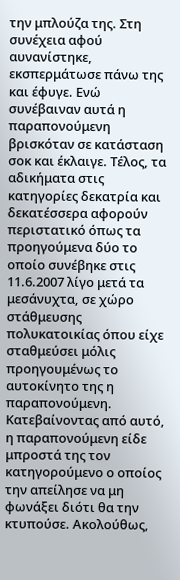την μπλούζα της. Στη συνέχεια αφού αυνανίστηκε, εκσπερμάτωσε πάνω της και έφυγε. Ενώ συνέβαιναν αυτά η παραπονούμενη βρισκόταν σε κατάσταση σοκ και έκλαιγε. Τέλος, τα αδικήματα στις κατηγορίες δεκατρία και δεκατέσσερα αφορούν περιστατικό όπως τα προηγούμενα δύο το οποίο συνέβηκε στις 11.6.2007 λίγο μετά τα μεσάνυχτα, σε χώρο στάθμευσης πολυκατοικίας όπου είχε σταθμεύσει μόλις προηγουμένως το αυτοκίνητο της η παραπονούμενη. Κατεβαίνοντας από αυτό, η παραπονούμενη είδε μπροστά της τον κατηγορούμενο ο οποίος την απείλησε να μη φωνάξει διότι θα την κτυπούσε. Ακολούθως,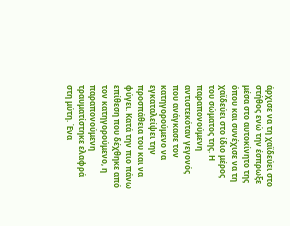άρχισε να τη χαϊδεύει στο στήθος ενώ την έσπρωξε μέσα στο αυτοκίνητο της όπου και συνέχισε να τη χαϊδεύει στο ίδιο μέρος του σώματος της. Η παραπονούμενη αντιστεκόταν γεγονός που ανάγκασε τον κατηγορούμενο να εγκαταλείψει την προσπάθεια του και να φύγει. Κατά την πιο πάνω επίθεση που δέχθηκε από τον κατηγορούμενο, η παραπονούμενη τραυματίστηκε ελαφρά στη μύτη. Ένα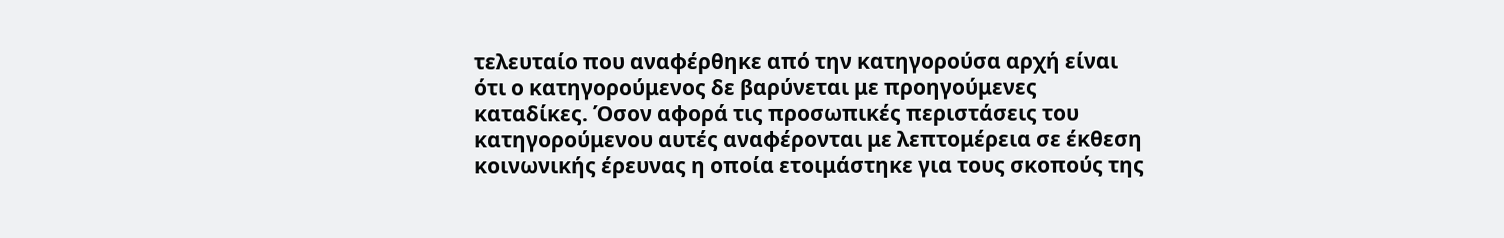τελευταίο που αναφέρθηκε από την κατηγορούσα αρχή είναι ότι ο κατηγορούμενος δε βαρύνεται με προηγούμενες καταδίκες. Όσον αφορά τις προσωπικές περιστάσεις του κατηγορούμενου αυτές αναφέρονται με λεπτομέρεια σε έκθεση κοινωνικής έρευνας η οποία ετοιμάστηκε για τους σκοπούς της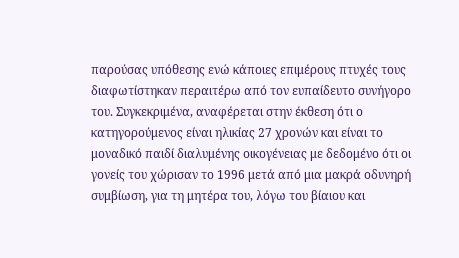παρούσας υπόθεσης ενώ κάποιες επιμέρους πτυχές τους διαφωτίστηκαν περαιτέρω από τον ευπαίδευτο συνήγορο του. Συγκεκριμένα, αναφέρεται στην έκθεση ότι ο κατηγορούμενος είναι ηλικίας 27 χρονών και είναι το μοναδικό παιδί διαλυμένης οικογένειας με δεδομένο ότι οι γονείς του χώρισαν το 1996 μετά από μια μακρά οδυνηρή συμβίωση, για τη μητέρα του, λόγω του βίαιου και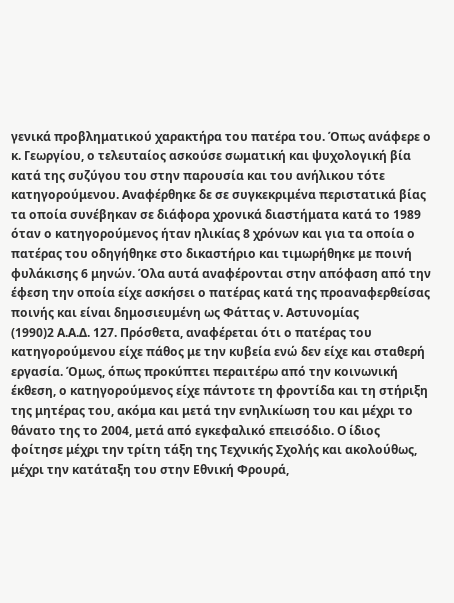γενικά προβληματικού χαρακτήρα του πατέρα του. Όπως ανάφερε ο κ. Γεωργίου, ο τελευταίος ασκούσε σωματική και ψυχολογική βία κατά της συζύγου του στην παρουσία και του ανήλικου τότε κατηγορούμενου. Αναφέρθηκε δε σε συγκεκριμένα περιστατικά βίας τα οποία συνέβηκαν σε διάφορα χρονικά διαστήματα κατά το 1989 όταν ο κατηγορούμενος ήταν ηλικίας 8 χρόνων και για τα οποία ο πατέρας του οδηγήθηκε στο δικαστήριο και τιμωρήθηκε με ποινή φυλάκισης 6 μηνών. Όλα αυτά αναφέρονται στην απόφαση από την έφεση την οποία είχε ασκήσει ο πατέρας κατά της προαναφερθείσας ποινής και είναι δημοσιευμένη ως Φάττας ν. Αστυνομίας
(1990)2 Α.Α.Δ. 127. Πρόσθετα, αναφέρεται ότι ο πατέρας του κατηγορούμενου είχε πάθος με την κυβεία ενώ δεν είχε και σταθερή εργασία. Όμως, όπως προκύπτει περαιτέρω από την κοινωνική έκθεση, ο κατηγορούμενος είχε πάντοτε τη φροντίδα και τη στήριξη της μητέρας του, ακόμα και μετά την ενηλικίωση του και μέχρι το θάνατο της το 2004, μετά από εγκεφαλικό επεισόδιο. Ο ίδιος φοίτησε μέχρι την τρίτη τάξη της Τεχνικής Σχολής και ακολούθως, μέχρι την κατάταξη του στην Εθνική Φρουρά,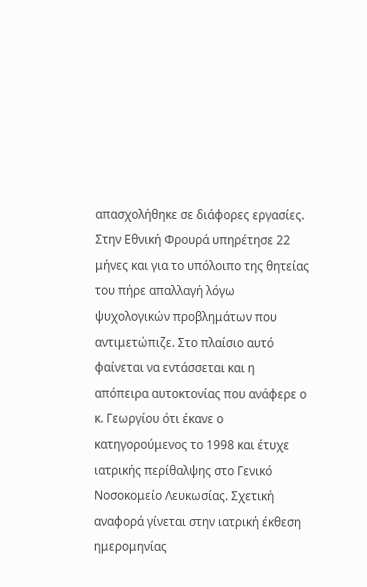απασχολήθηκε σε διάφορες εργασίες. Στην Εθνική Φρουρά υπηρέτησε 22 μήνες και για το υπόλοιπο της θητείας του πήρε απαλλαγή λόγω ψυχολογικών προβλημάτων που αντιμετώπιζε. Στο πλαίσιο αυτό φαίνεται να εντάσσεται και η απόπειρα αυτοκτονίας που ανάφερε ο κ. Γεωργίου ότι έκανε ο κατηγορούμενος το 1998 και έτυχε ιατρικής περίθαλψης στο Γενικό Νοσοκομείο Λευκωσίας. Σχετική αναφορά γίνεται στην ιατρική έκθεση ημερομηνίας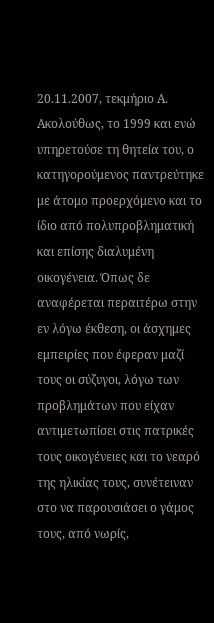20.11.2007, τεκμήριο Α. Ακολούθως, το 1999 και ενώ υπηρετούσε τη θητεία του, ο κατηγορούμενος παντρεύτηκε με άτομο προερχόμενο και το ίδιο από πολυπροβληματική και επίσης διαλυμένη οικογένεια. Όπως δε αναφέρεται περαιτέρω στην εν λόγω έκθεση, οι άσχημες εμπειρίες που έφεραν μαζί τους οι σύζυγοι, λόγω των προβλημάτων που είχαν αντιμετωπίσει στις πατρικές τους οικογένειες και το νεαρό της ηλικίας τους, συνέτειναν στο να παρουσιάσει ο γάμος τους, από νωρίς,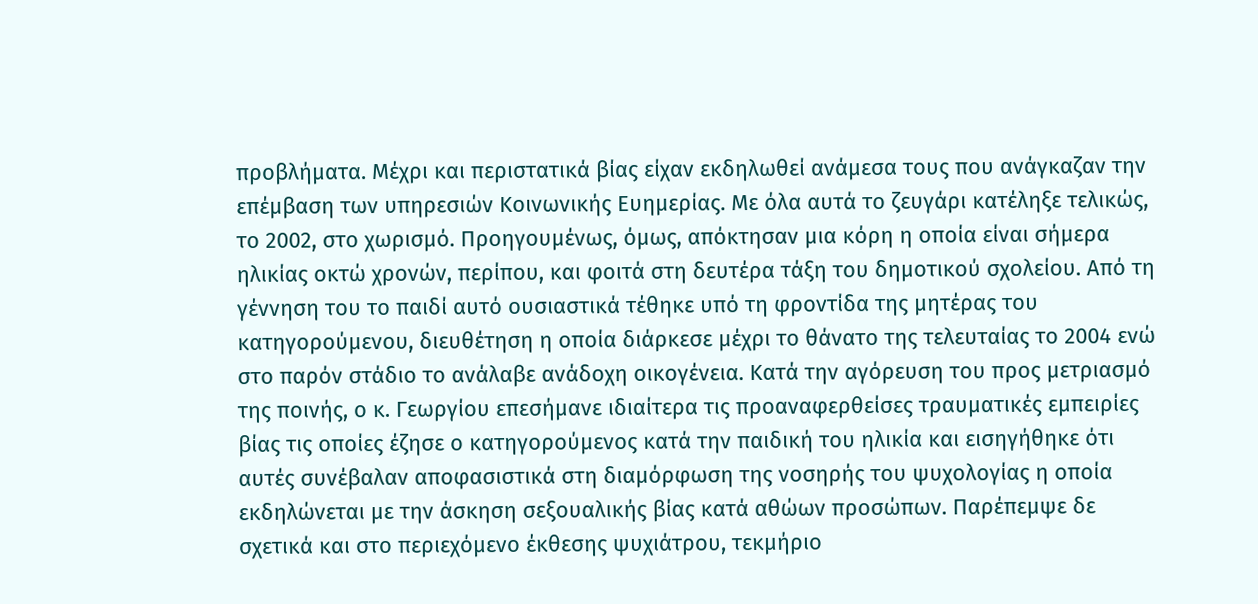προβλήματα. Μέχρι και περιστατικά βίας είχαν εκδηλωθεί ανάμεσα τους που ανάγκαζαν την επέμβαση των υπηρεσιών Κοινωνικής Ευημερίας. Με όλα αυτά το ζευγάρι κατέληξε τελικώς, το 2002, στο χωρισμό. Προηγουμένως, όμως, απόκτησαν μια κόρη η οποία είναι σήμερα ηλικίας οκτώ χρονών, περίπου, και φοιτά στη δευτέρα τάξη του δημοτικού σχολείου. Από τη γέννηση του το παιδί αυτό ουσιαστικά τέθηκε υπό τη φροντίδα της μητέρας του κατηγορούμενου, διευθέτηση η οποία διάρκεσε μέχρι το θάνατο της τελευταίας το 2004 ενώ στο παρόν στάδιο το ανάλαβε ανάδοχη οικογένεια. Κατά την αγόρευση του προς μετριασμό της ποινής, ο κ. Γεωργίου επεσήμανε ιδιαίτερα τις προαναφερθείσες τραυματικές εμπειρίες βίας τις οποίες έζησε ο κατηγορούμενος κατά την παιδική του ηλικία και εισηγήθηκε ότι αυτές συνέβαλαν αποφασιστικά στη διαμόρφωση της νοσηρής του ψυχολογίας η οποία εκδηλώνεται με την άσκηση σεξουαλικής βίας κατά αθώων προσώπων. Παρέπεμψε δε σχετικά και στο περιεχόμενο έκθεσης ψυχιάτρου, τεκμήριο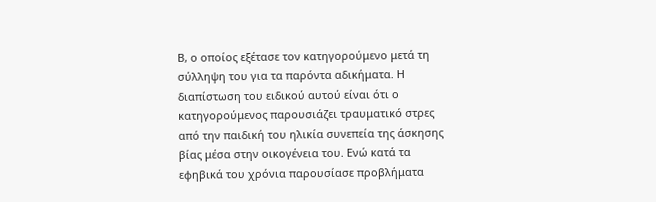Β, ο οποίος εξέτασε τον κατηγορούμενο μετά τη σύλληψη του για τα παρόντα αδικήματα. Η διαπίστωση του ειδικού αυτού είναι ότι ο κατηγορούμενος παρουσιάζει τραυματικό στρες από την παιδική του ηλικία συνεπεία της άσκησης βίας μέσα στην οικογένεια του. Ενώ κατά τα εφηβικά του χρόνια παρουσίασε προβλήματα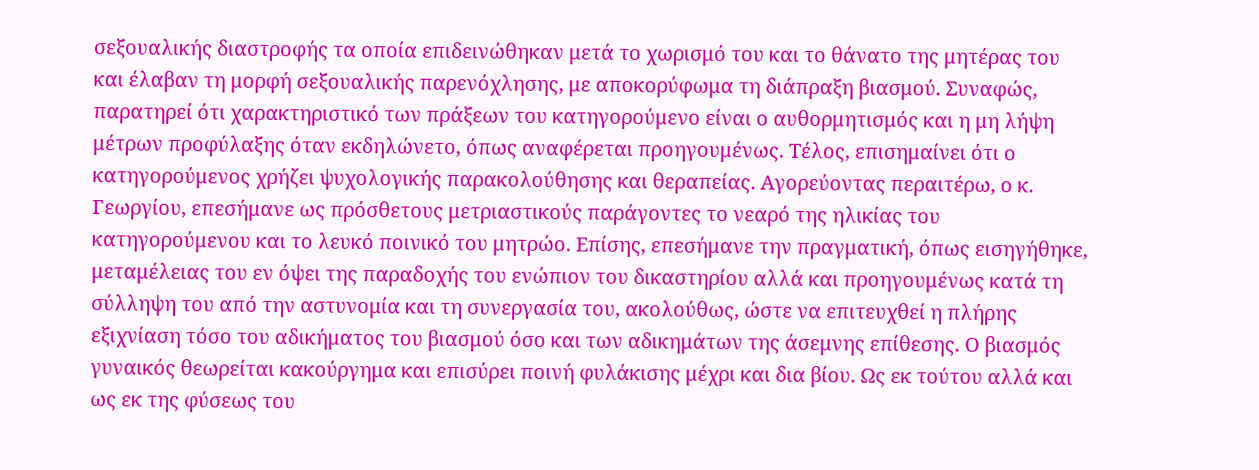σεξουαλικής διαστροφής τα οποία επιδεινώθηκαν μετά το χωρισμό του και το θάνατο της μητέρας του και έλαβαν τη μορφή σεξουαλικής παρενόχλησης, με αποκορύφωμα τη διάπραξη βιασμού. Συναφώς, παρατηρεί ότι χαρακτηριστικό των πράξεων του κατηγορούμενο είναι ο αυθορμητισμός και η μη λήψη μέτρων προφύλαξης όταν εκδηλώνετο, όπως αναφέρεται προηγουμένως. Τέλος, επισημαίνει ότι ο κατηγορούμενος χρήζει ψυχολογικής παρακολούθησης και θεραπείας. Αγορεύοντας περαιτέρω, ο κ. Γεωργίου, επεσήμανε ως πρόσθετους μετριαστικούς παράγοντες το νεαρό της ηλικίας του κατηγορούμενου και το λευκό ποινικό του μητρώο. Επίσης, επεσήμανε την πραγματική, όπως εισηγήθηκε, μεταμέλειας του εν όψει της παραδοχής του ενώπιον του δικαστηρίου αλλά και προηγουμένως κατά τη σύλληψη του από την αστυνομία και τη συνεργασία του, ακολούθως, ώστε να επιτευχθεί η πλήρης εξιχνίαση τόσο του αδικήματος του βιασμού όσο και των αδικημάτων της άσεμνης επίθεσης. Ο βιασμός γυναικός θεωρείται κακούργημα και επισύρει ποινή φυλάκισης μέχρι και δια βίου. Ως εκ τούτου αλλά και ως εκ της φύσεως του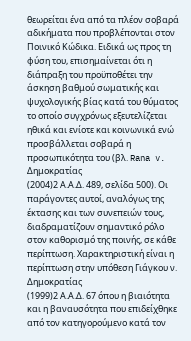θεωρείται ένα από τα πλέον σοβαρά αδικήματα που προβλέπονται στον Ποινικό Κώδικα. Ειδικά ως προς τη φύση του, επισημαίνεται ότι η διάπραξη του προϋποθέτει την άσκηση βαθμού σωματικής και ψυχολογικής βίας κατά του θύματος το οποίο συγχρόνως εξευτελίζεται ηθικά και ενίοτε και κοινωνικά ενώ προσβάλλεται σοβαρά η προσωπικότητα του (βλ. Rana v. Δημοκρατίας
(2004)2 Α.Α.Δ. 489, σελίδα 500). Οι παράγοντες αυτοί, αναλόγως της έκτασης και των συνεπειών τους, διαδραματίζουν σημαντικό ρόλο στον καθορισμό της ποινής, σε κάθε περίπτωση. Χαρακτηριστική είναι η περίπτωση στην υπόθεση Γιάγκου ν. Δημοκρατίας
(1999)2 Α.Α.Δ. 67 όπου η βιαιότητα και η βαναυσότητα που επιδείχθηκε από τον κατηγορούμενο κατά τον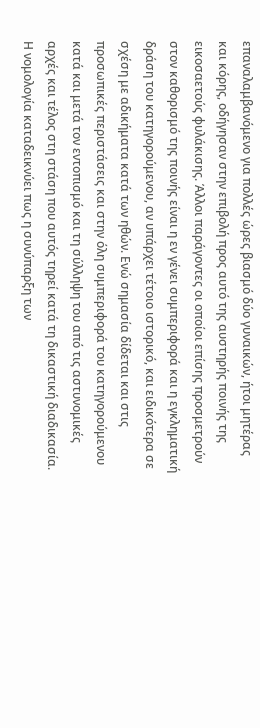επαναλαμβανόμενο για πολλές ώρες βιασμό δύο γυναικών, ήτοι μητέρας και κόρης, οδήγησαν στην επιβολή προς αυτό της αυστηρής ποινής της εικοσαετούς φυλάκισης. Άλλοι παράγοντες οι οποίοι επίσης προσμετρούν στον καθορισμό της ποινής είναι η εν γένει συμπεριφορά και η εγκληματική δράση του κατηγορούμενου, αν υπάρχει τέτοιο ιστορικό, και ειδικότερα σε σχέση με αδικήματα κατά των ηθών. Ενώ σημασία δίδεται και στις προσωπικές περιστάσεις και στην όλη συμπεριφορά του κατηγορούμενου κατά και μετά τον εντοπισμό και τη σύλληψη του από τις αστυνομικές αρχές και τέλος στη στάση που αυτός τηρεί κατά τη δικαστική διαδικασία. Η νομολογία καταδεικνύει πως η συνύπαρξη των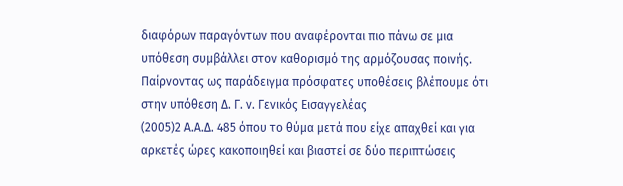διαφόρων παραγόντων που αναφέρονται πιο πάνω σε μια υπόθεση συμβάλλει στον καθορισμό της αρμόζουσας ποινής. Παίρνοντας ως παράδειγμα πρόσφατες υποθέσεις βλέπουμε ότι στην υπόθεση Δ. Γ. ν. Γενικός Εισαγγελέας
(2005)2 Α.Α.Δ. 485 όπου το θύμα μετά που είχε απαχθεί και για αρκετές ώρες κακοποιηθεί και βιαστεί σε δύο περιπτώσεις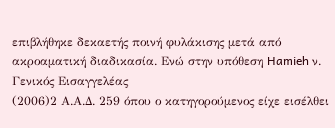επιβλήθηκε δεκαετής ποινή φυλάκισης μετά από ακροαματική διαδικασία. Ενώ στην υπόθεση Hamieh ν. Γενικός Εισαγγελέας
(2006)2 Α.Α.Δ. 259 όπου ο κατηγορούμενος είχε εισέλθει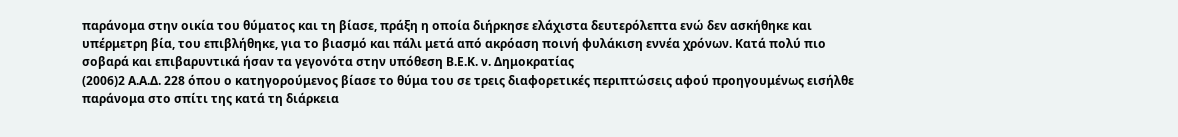παράνομα στην οικία του θύματος και τη βίασε, πράξη η οποία διήρκησε ελάχιστα δευτερόλεπτα ενώ δεν ασκήθηκε και υπέρμετρη βία, του επιβλήθηκε, για το βιασμό και πάλι μετά από ακρόαση ποινή φυλάκιση εννέα χρόνων. Κατά πολύ πιο σοβαρά και επιβαρυντικά ήσαν τα γεγονότα στην υπόθεση Β.Ε.Κ. ν. Δημοκρατίας
(2006)2 Α.Α.Δ. 228 όπου ο κατηγορούμενος βίασε το θύμα του σε τρεις διαφορετικές περιπτώσεις αφού προηγουμένως εισήλθε παράνομα στο σπίτι της κατά τη διάρκεια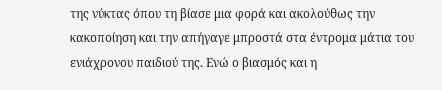της νύκτας όπου τη βίασε μια φορά και ακολούθως την κακοποίηση και την απήγαγε μπροστά στα έντρομα μάτια του ενιάχρονου παιδιού της. Ενώ ο βιασμός και η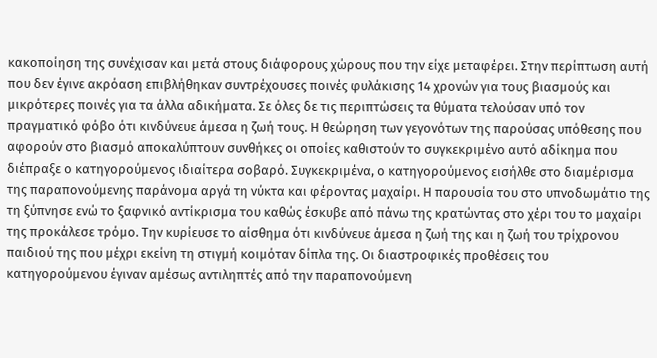κακοποίηση της συνέχισαν και μετά στους διάφορους χώρους που την είχε μεταφέρει. Στην περίπτωση αυτή που δεν έγινε ακρόαση επιβλήθηκαν συντρέχουσες ποινές φυλάκισης 14 χρονών για τους βιασμούς και μικρότερες ποινές για τα άλλα αδικήματα. Σε όλες δε τις περιπτώσεις τα θύματα τελούσαν υπό τον πραγματικό φόβο ότι κινδύνευε άμεσα η ζωή τους. Η θεώρηση των γεγονότων της παρούσας υπόθεσης που αφορούν στο βιασμό αποκαλύπτουν συνθήκες οι οποίες καθιστούν το συγκεκριμένο αυτό αδίκημα που διέπραξε ο κατηγορούμενος ιδιαίτερα σοβαρό. Συγκεκριμένα, ο κατηγορούμενος εισήλθε στο διαμέρισμα της παραπονούμενης παράνομα αργά τη νύκτα και φέροντας μαχαίρι. Η παρουσία του στο υπνοδωμάτιο της τη ξύπνησε ενώ το ξαφνικό αντίκρισμα του καθώς έσκυβε από πάνω της κρατώντας στο χέρι του το μαχαίρι της προκάλεσε τρόμο. Την κυρίευσε το αίσθημα ότι κινδύνευε άμεσα η ζωή της και η ζωή του τρίχρονου παιδιού της που μέχρι εκείνη τη στιγμή κοιμόταν δίπλα της. Οι διαστροφικές προθέσεις του κατηγορούμενου έγιναν αμέσως αντιληπτές από την παραπονούμενη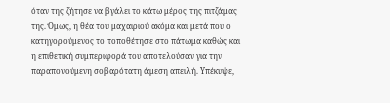όταν της ζήτησε να βγάλει το κάτω μέρος της πιτζάμας της. Όμως, η θέα του μαχαιριού ακόμα και μετά που ο κατηγορούμενος το τοποθέτησε στο πάτωμα καθώς και η επιθετική συμπεριφορά του αποτελούσαν για την παραπονούμενη σοβαρότατη άμεση απειλή. Υπέκυψε,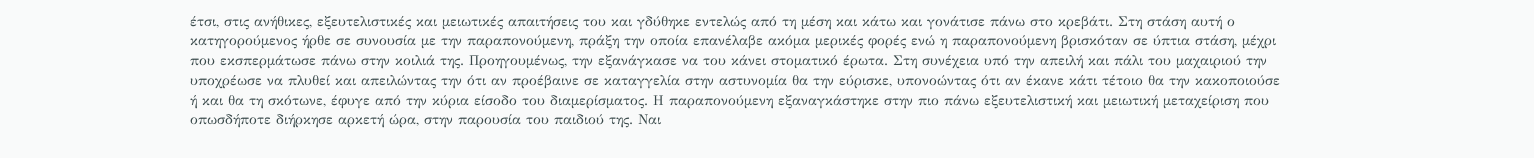έτσι, στις ανήθικες, εξευτελιστικές και μειωτικές απαιτήσεις του και γδύθηκε εντελώς από τη μέση και κάτω και γονάτισε πάνω στο κρεβάτι. Στη στάση αυτή ο κατηγορούμενος ήρθε σε συνουσία με την παραπονούμενη, πράξη την οποία επανέλαβε ακόμα μερικές φορές ενώ η παραπονούμενη βρισκόταν σε ύπτια στάση, μέχρι που εκσπερμάτωσε πάνω στην κοιλιά της. Προηγουμένως, την εξανάγκασε να του κάνει στοματικό έρωτα. Στη συνέχεια υπό την απειλή και πάλι του μαχαιριού την υποχρέωσε να πλυθεί και απειλώντας την ότι αν προέβαινε σε καταγγελία στην αστυνομία θα την εύρισκε, υπονοώντας ότι αν έκανε κάτι τέτοιο θα την κακοποιούσε ή και θα τη σκότωνε, έφυγε από την κύρια είσοδο του διαμερίσματος. Η παραπονούμενη εξαναγκάστηκε στην πιο πάνω εξευτελιστική και μειωτική μεταχείριση που οπωσδήποτε διήρκησε αρκετή ώρα, στην παρουσία του παιδιού της. Ναι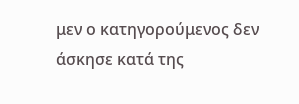μεν ο κατηγορούμενος δεν άσκησε κατά της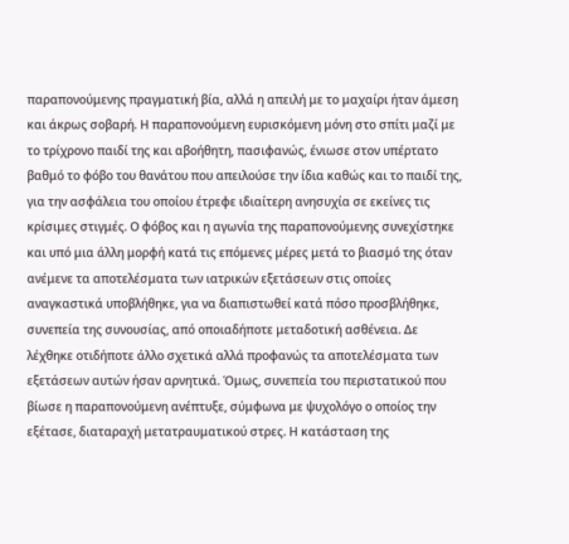παραπονούμενης πραγματική βία, αλλά η απειλή με το μαχαίρι ήταν άμεση και άκρως σοβαρή. Η παραπονούμενη ευρισκόμενη μόνη στο σπίτι μαζί με το τρίχρονο παιδί της και αβοήθητη, πασιφανώς, ένιωσε στον υπέρτατο βαθμό το φόβο του θανάτου που απειλούσε την ίδια καθώς και το παιδί της, για την ασφάλεια του οποίου έτρεφε ιδιαίτερη ανησυχία σε εκείνες τις κρίσιμες στιγμές. Ο φόβος και η αγωνία της παραπονούμενης συνεχίστηκε και υπό μια άλλη μορφή κατά τις επόμενες μέρες μετά το βιασμό της όταν ανέμενε τα αποτελέσματα των ιατρικών εξετάσεων στις οποίες αναγκαστικά υποβλήθηκε, για να διαπιστωθεί κατά πόσο προσβλήθηκε, συνεπεία της συνουσίας, από οποιαδήποτε μεταδοτική ασθένεια. Δε λέχθηκε οτιδήποτε άλλο σχετικά αλλά προφανώς τα αποτελέσματα των εξετάσεων αυτών ήσαν αρνητικά. Όμως, συνεπεία του περιστατικού που βίωσε η παραπονούμενη ανέπτυξε, σύμφωνα με ψυχολόγο ο οποίος την εξέτασε, διαταραχή μετατραυματικού στρες. Η κατάσταση της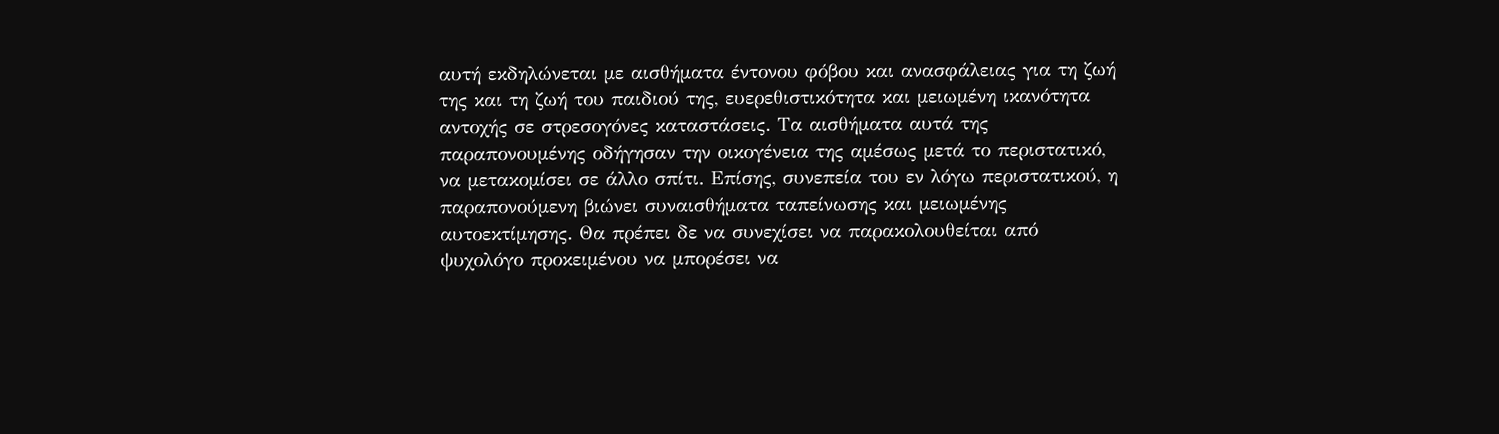αυτή εκδηλώνεται με αισθήματα έντονου φόβου και ανασφάλειας για τη ζωή της και τη ζωή του παιδιού της, ευερεθιστικότητα και μειωμένη ικανότητα αντοχής σε στρεσογόνες καταστάσεις. Τα αισθήματα αυτά της παραπονουμένης οδήγησαν την οικογένεια της αμέσως μετά το περιστατικό, να μετακομίσει σε άλλο σπίτι. Επίσης, συνεπεία του εν λόγω περιστατικού, η παραπονούμενη βιώνει συναισθήματα ταπείνωσης και μειωμένης αυτοεκτίμησης. Θα πρέπει δε να συνεχίσει να παρακολουθείται από ψυχολόγο προκειμένου να μπορέσει να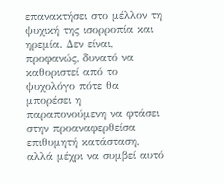επανακτήσει στο μέλλον τη ψυχική της ισορροπία και ηρεμία. Δεν είναι, προφανώς, δυνατό να καθοριστεί από το ψυχολόγο πότε θα μπορέσει η παραπονούμενη να φτάσει στην προαναφερθείσα επιθυμητή κατάσταση, αλλά μέχρι να συμβεί αυτό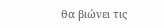θα βιώνει τις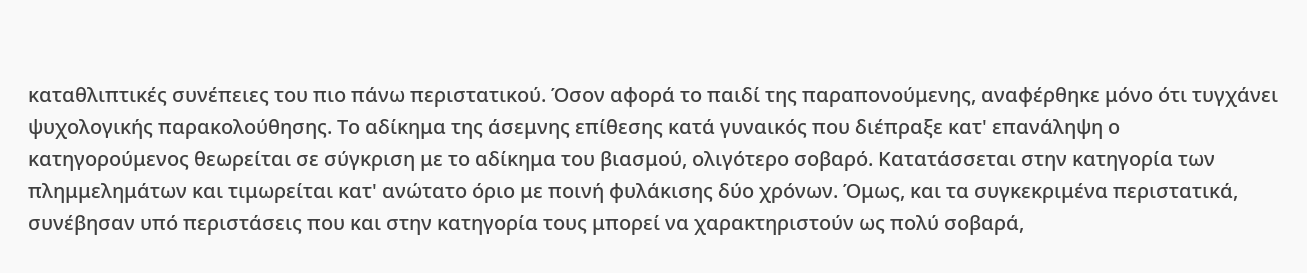καταθλιπτικές συνέπειες του πιο πάνω περιστατικού. Όσον αφορά το παιδί της παραπονούμενης, αναφέρθηκε μόνο ότι τυγχάνει ψυχολογικής παρακολούθησης. Το αδίκημα της άσεμνης επίθεσης κατά γυναικός που διέπραξε κατ' επανάληψη ο κατηγορούμενος θεωρείται σε σύγκριση με το αδίκημα του βιασμού, ολιγότερο σοβαρό. Κατατάσσεται στην κατηγορία των πλημμελημάτων και τιμωρείται κατ' ανώτατο όριο με ποινή φυλάκισης δύο χρόνων. Όμως, και τα συγκεκριμένα περιστατικά, συνέβησαν υπό περιστάσεις που και στην κατηγορία τους μπορεί να χαρακτηριστούν ως πολύ σοβαρά,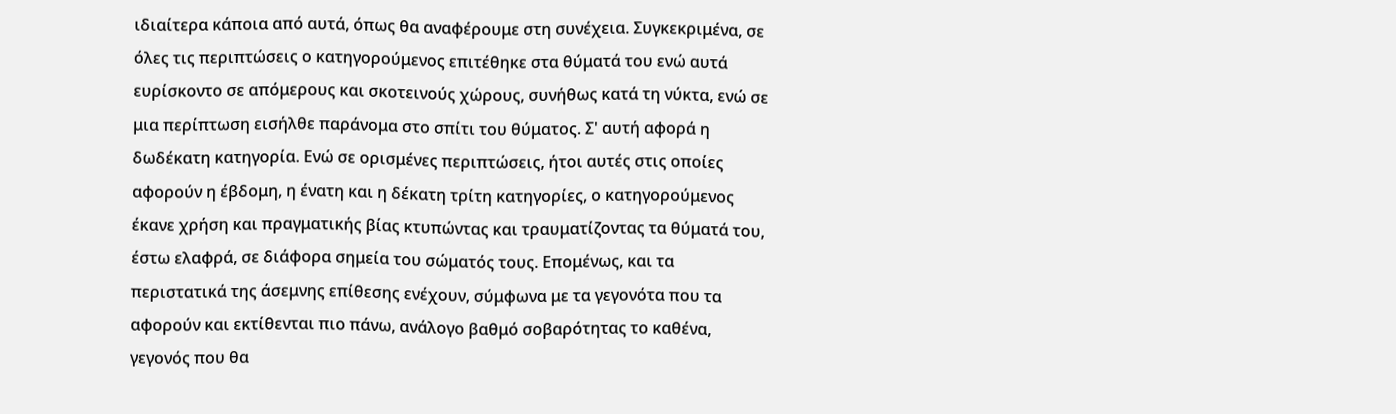ιδιαίτερα κάποια από αυτά, όπως θα αναφέρουμε στη συνέχεια. Συγκεκριμένα, σε όλες τις περιπτώσεις ο κατηγορούμενος επιτέθηκε στα θύματά του ενώ αυτά ευρίσκοντο σε απόμερους και σκοτεινούς χώρους, συνήθως κατά τη νύκτα, ενώ σε μια περίπτωση εισήλθε παράνομα στο σπίτι του θύματος. Σ' αυτή αφορά η δωδέκατη κατηγορία. Ενώ σε ορισμένες περιπτώσεις, ήτοι αυτές στις οποίες αφορούν η έβδομη, η ένατη και η δέκατη τρίτη κατηγορίες, ο κατηγορούμενος έκανε χρήση και πραγματικής βίας κτυπώντας και τραυματίζοντας τα θύματά του, έστω ελαφρά, σε διάφορα σημεία του σώματός τους. Επομένως, και τα περιστατικά της άσεμνης επίθεσης ενέχουν, σύμφωνα με τα γεγονότα που τα αφορούν και εκτίθενται πιο πάνω, ανάλογο βαθμό σοβαρότητας το καθένα, γεγονός που θα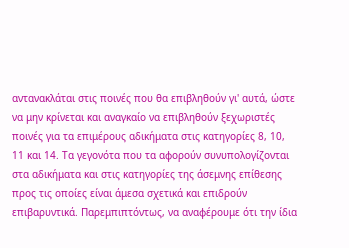αντανακλάται στις ποινές που θα επιβληθούν γι' αυτά, ώστε να μην κρίνεται και αναγκαίο να επιβληθούν ξεχωριστές ποινές για τα επιμέρους αδικήματα στις κατηγορίες 8, 10, 11 και 14. Τα γεγονότα που τα αφορούν συνυπολογίζονται στα αδικήματα και στις κατηγορίες της άσεμνης επίθεσης προς τις οποίες είναι άμεσα σχετικά και επιδρούν επιβαρυντικά. Παρεμπιπτόντως, να αναφέρουμε ότι την ίδια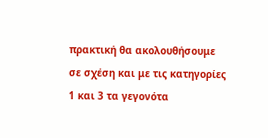πρακτική θα ακολουθήσουμε σε σχέση και με τις κατηγορίες 1 και 3 τα γεγονότα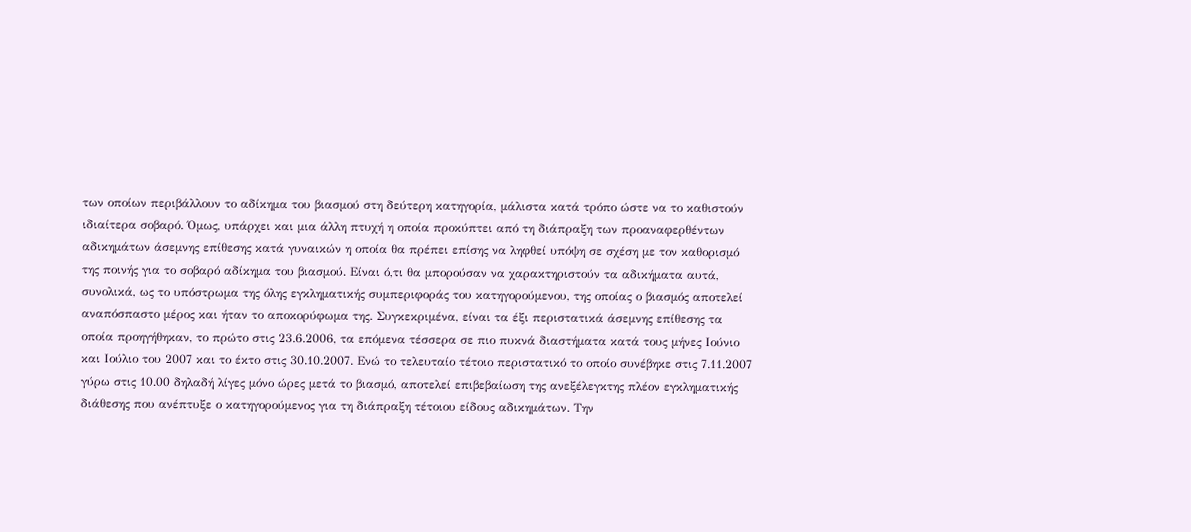των οποίων περιβάλλουν το αδίκημα του βιασμού στη δεύτερη κατηγορία, μάλιστα κατά τρόπο ώστε να το καθιστούν ιδιαίτερα σοβαρό. Όμως, υπάρχει και μια άλλη πτυχή η οποία προκύπτει από τη διάπραξη των προαναφερθέντων αδικημάτων άσεμνης επίθεσης κατά γυναικών η οποία θα πρέπει επίσης να ληφθεί υπόψη σε σχέση με τον καθορισμό της ποινής για το σοβαρό αδίκημα του βιασμού. Είναι ό,τι θα μπορούσαν να χαρακτηριστούν τα αδικήματα αυτά, συνολικά, ως το υπόστρωμα της όλης εγκληματικής συμπεριφοράς του κατηγορούμενου, της οποίας ο βιασμός αποτελεί αναπόσπαστο μέρος και ήταν το αποκορύφωμα της. Συγκεκριμένα, είναι τα έξι περιστατικά άσεμνης επίθεσης τα οποία προηγήθηκαν, το πρώτο στις 23.6.2006, τα επόμενα τέσσερα σε πιο πυκνά διαστήματα κατά τους μήνες Ιούνιο και Ιούλιο του 2007 και το έκτο στις 30.10.2007. Ενώ το τελευταίο τέτοιο περιστατικό το οποίο συνέβηκε στις 7.11.2007 γύρω στις 10.00 δηλαδή λίγες μόνο ώρες μετά το βιασμό, αποτελεί επιβεβαίωση της ανεξέλεγκτης πλέον εγκληματικής διάθεσης που ανέπτυξε ο κατηγορούμενος για τη διάπραξη τέτοιου είδους αδικημάτων. Την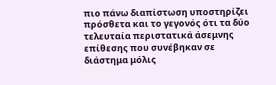πιο πάνω διαπίστωση υποστηρίζει πρόσθετα και το γεγονός ότι τα δύο τελευταία περιστατικά άσεμνης επίθεσης που συνέβηκαν σε διάστημα μόλις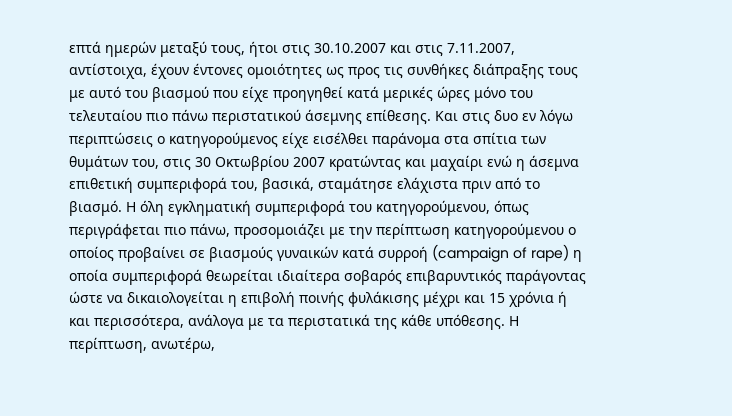επτά ημερών μεταξύ τους, ήτοι στις 30.10.2007 και στις 7.11.2007, αντίστοιχα, έχουν έντονες ομοιότητες ως προς τις συνθήκες διάπραξης τους με αυτό του βιασμού που είχε προηγηθεί κατά μερικές ώρες μόνο του τελευταίου πιο πάνω περιστατικού άσεμνης επίθεσης. Και στις δυο εν λόγω περιπτώσεις ο κατηγορούμενος είχε εισέλθει παράνομα στα σπίτια των θυμάτων του, στις 30 Οκτωβρίου 2007 κρατώντας και μαχαίρι ενώ η άσεμνα επιθετική συμπεριφορά του, βασικά, σταμάτησε ελάχιστα πριν από το βιασμό. Η όλη εγκληματική συμπεριφορά του κατηγορούμενου, όπως περιγράφεται πιο πάνω, προσομοιάζει με την περίπτωση κατηγορούμενου ο οποίος προβαίνει σε βιασμούς γυναικών κατά συρροή (campaign of rape) η οποία συμπεριφορά θεωρείται ιδιαίτερα σοβαρός επιβαρυντικός παράγοντας ώστε να δικαιολογείται η επιβολή ποινής φυλάκισης μέχρι και 15 χρόνια ή και περισσότερα, ανάλογα με τα περιστατικά της κάθε υπόθεσης. Η περίπτωση, ανωτέρω,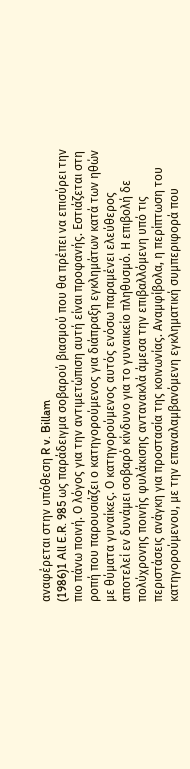αναφέρεται στην υπόθεση R v. Billam
(1986)1 All E.R. 985 ως παράδειγμα σοβαρού βιασμού που θα πρέπει να επισύρει την πιο πάνω ποινή. Ο λόγος για την αντιμετώπιση αυτή είναι προφανής. Εστιάζεται στη ροπή που παρουσιάζει ο κατηγορούμενος για διάπραξη εγκλημάτων κατά των ηθών με θύματα γυναίκες. Ο κατηγορούμενος αυτός ενόσω παραμένει ελεύθερος αποτελεί εν δυνάμει σοβαρό κίνδυνο για το γυναικείο πληθυσμό. Η επιβολή δε πολύχρονης ποινής φυλάκισης αντανακλά άμεσα την επιβαλλόμενη υπό τις περιστάσεις ανάγκη για προστασία της κοινωνίας. Αναμφίβολα, η περίπτωση του κατηγορούμενου, με την επαναλαμβανόμενη εγκληματική συμπεριφορά που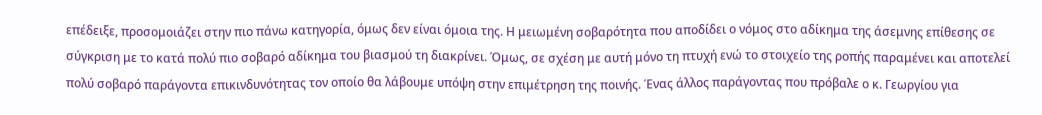επέδειξε, προσομοιάζει στην πιο πάνω κατηγορία, όμως δεν είναι όμοια της. Η μειωμένη σοβαρότητα που αποδίδει ο νόμος στο αδίκημα της άσεμνης επίθεσης σε σύγκριση με το κατά πολύ πιο σοβαρό αδίκημα του βιασμού τη διακρίνει. Όμως, σε σχέση με αυτή μόνο τη πτυχή ενώ το στοιχείο της ροπής παραμένει και αποτελεί πολύ σοβαρό παράγοντα επικινδυνότητας τον οποίο θα λάβουμε υπόψη στην επιμέτρηση της ποινής. Ένας άλλος παράγοντας που πρόβαλε ο κ. Γεωργίου για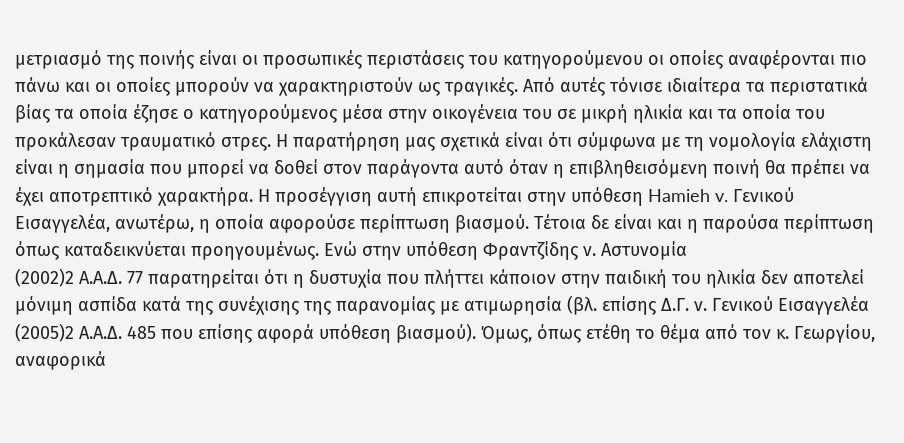μετριασμό της ποινής είναι οι προσωπικές περιστάσεις του κατηγορούμενου οι οποίες αναφέρονται πιο πάνω και οι οποίες μπορούν να χαρακτηριστούν ως τραγικές. Από αυτές τόνισε ιδιαίτερα τα περιστατικά βίας τα οποία έζησε ο κατηγορούμενος μέσα στην οικογένεια του σε μικρή ηλικία και τα οποία του προκάλεσαν τραυματικό στρες. Η παρατήρηση μας σχετικά είναι ότι σύμφωνα με τη νομολογία ελάχιστη είναι η σημασία που μπορεί να δοθεί στον παράγοντα αυτό όταν η επιβληθεισόμενη ποινή θα πρέπει να έχει αποτρεπτικό χαρακτήρα. Η προσέγγιση αυτή επικροτείται στην υπόθεση Hamieh v. Γενικού Εισαγγελέα, ανωτέρω, η οποία αφορούσε περίπτωση βιασμού. Τέτοια δε είναι και η παρούσα περίπτωση όπως καταδεικνύεται προηγουμένως. Ενώ στην υπόθεση Φραντζίδης ν. Αστυνομία
(2002)2 Α.Α.Δ. 77 παρατηρείται ότι η δυστυχία που πλήττει κάποιον στην παιδική του ηλικία δεν αποτελεί μόνιμη ασπίδα κατά της συνέχισης της παρανομίας με ατιμωρησία (βλ. επίσης Δ.Γ. ν. Γενικού Εισαγγελέα
(2005)2 Α.Α.Δ. 485 που επίσης αφορά υπόθεση βιασμού). Όμως, όπως ετέθη το θέμα από τον κ. Γεωργίου, αναφορικά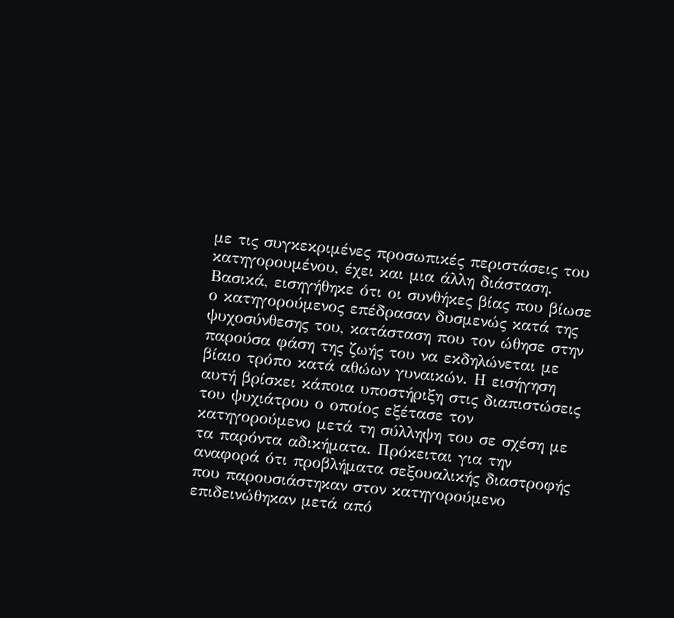με τις συγκεκριμένες προσωπικές περιστάσεις του κατηγορουμένου, έχει και μια άλλη διάσταση. Βασικά, εισηγήθηκε ότι οι συνθήκες βίας που βίωσε ο κατηγορούμενος επέδρασαν δυσμενώς κατά της ψυχοσύνθεσης του, κατάσταση που τον ώθησε στην παρούσα φάση της ζωής του να εκδηλώνεται με βίαιο τρόπο κατά αθώων γυναικών. Η εισήγηση αυτή βρίσκει κάποια υποστήριξη στις διαπιστώσεις του ψυχιάτρου ο οποίος εξέτασε τον κατηγορούμενο μετά τη σύλληψη του σε σχέση με τα παρόντα αδικήματα. Πρόκειται για την αναφορά ότι προβλήματα σεξουαλικής διαστροφής που παρουσιάστηκαν στον κατηγορούμενο επιδεινώθηκαν μετά από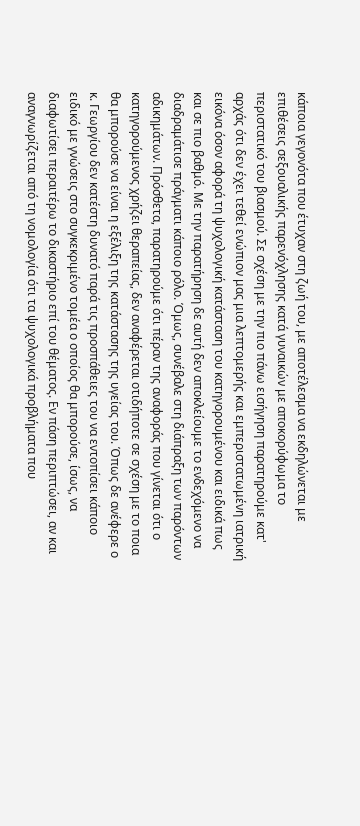κάποια γεγονότα που έτυχαν στη ζωή του, με αποτέλεσμα να εκδηλώνεται με επιθέσεις σεξουαλικής παρενόχλησης κατά γυναικών με αποκορύφωμα το περιστατικό του βιασμού. Σε σχέση με την πιο πάνω εισήγηση παρατηρούμε κατ' αρχάς ότι δεν έχει τεθεί ενώπιον μας μια λεπτομερής και εμπεριστατωμένη ιατρική εικόνα όσον αφορά τη ψυχολογική κατάσταση του κατηγορουμένου και ειδικά πως και σε πιο βαθμό. Με την παρατήρηση δε αυτή δεν αποκλείουμε το ενδεχόμενο να διαδραμάτισε πράγματι κάποιο ρόλο. Όμως, συνέβαλε στη διάπραξη των παρόντων αδικημάτων. Πρόσθετα, παρατηρούμε ότι πέραν της αναφοράς που γίνεται ότι ο κατηγορούμενος χρήζει θεραπείας, δεν αναφέρεται οτιδήποτε σε σχέση με το ποια θα μπορούσε να είναι η εξέλιξη της κατάστασης της υγείας του. Όπως δε ανέφερε ο κ. Γεωργίου δεν κατέστη δυνατό παρά τις προσπάθειες του να εντοπίσει κάποιο ειδικό με γνώσεις στο συγκεκριμένο τομέα ο οποίος θα μπορούσε, ίσως, να διαφωτίσει περαιτέρω το δικαστήριο επί του θέματος. Εν πάση περιπτώσει, αν και αναγνωρίζεται από τη νομολογία ότι τα ψυχολογικά προβλήματα που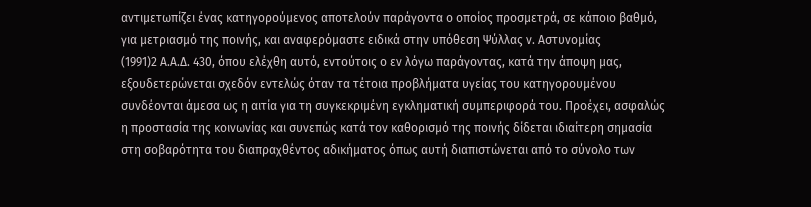αντιμετωπίζει ένας κατηγορούμενος αποτελούν παράγοντα ο οποίος προσμετρά, σε κάποιο βαθμό, για μετριασμό της ποινής, και αναφερόμαστε ειδικά στην υπόθεση Ψύλλας ν. Αστυνομίας
(1991)2 Α.Α.Δ. 430, όπου ελέχθη αυτό, εντούτοις ο εν λόγω παράγοντας, κατά την άποψη μας, εξουδετερώνεται σχεδόν εντελώς όταν τα τέτοια προβλήματα υγείας του κατηγορουμένου συνδέονται άμεσα ως η αιτία για τη συγκεκριμένη εγκληματική συμπεριφορά του. Προέχει, ασφαλώς η προστασία της κοινωνίας και συνεπώς κατά τον καθορισμό της ποινής δίδεται ιδιαίτερη σημασία στη σοβαρότητα του διαπραχθέντος αδικήματος όπως αυτή διαπιστώνεται από το σύνολο των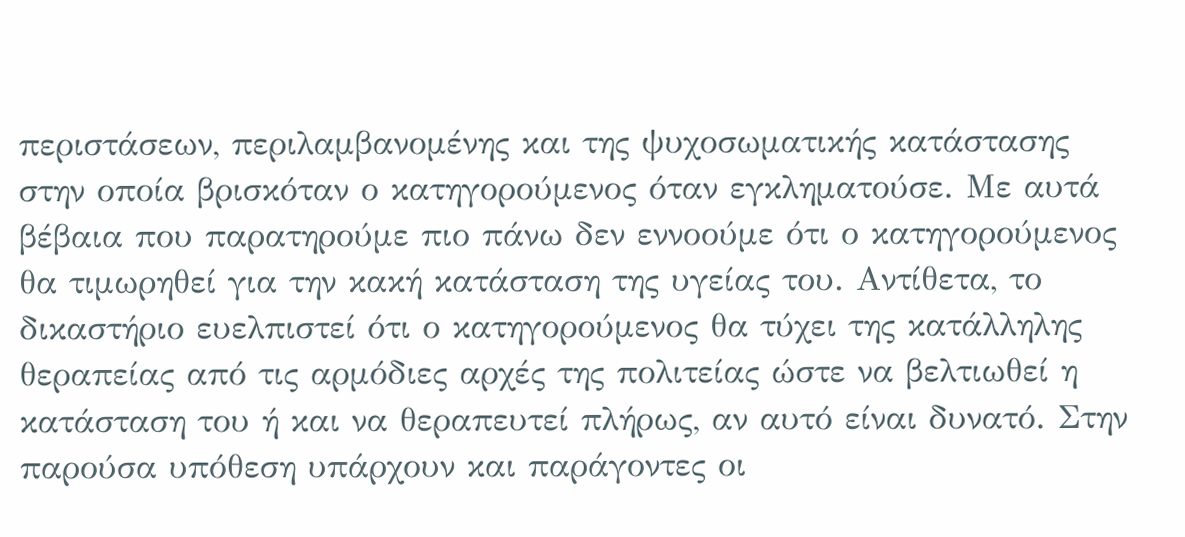περιστάσεων, περιλαμβανομένης και της ψυχοσωματικής κατάστασης στην οποία βρισκόταν ο κατηγορούμενος όταν εγκληματούσε. Με αυτά βέβαια που παρατηρούμε πιο πάνω δεν εννοούμε ότι ο κατηγορούμενος θα τιμωρηθεί για την κακή κατάσταση της υγείας του. Αντίθετα, το δικαστήριο ευελπιστεί ότι ο κατηγορούμενος θα τύχει της κατάλληλης θεραπείας από τις αρμόδιες αρχές της πολιτείας ώστε να βελτιωθεί η κατάσταση του ή και να θεραπευτεί πλήρως, αν αυτό είναι δυνατό. Στην παρούσα υπόθεση υπάρχουν και παράγοντες οι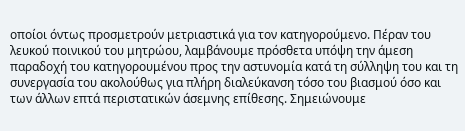οποίοι όντως προσμετρούν μετριαστικά για τον κατηγορούμενο. Πέραν του λευκού ποινικού του μητρώου, λαμβάνουμε πρόσθετα υπόψη την άμεση παραδοχή του κατηγορουμένου προς την αστυνομία κατά τη σύλληψη του και τη συνεργασία του ακολούθως για πλήρη διαλεύκανση τόσο του βιασμού όσο και των άλλων επτά περιστατικών άσεμνης επίθεσης. Σημειώνουμε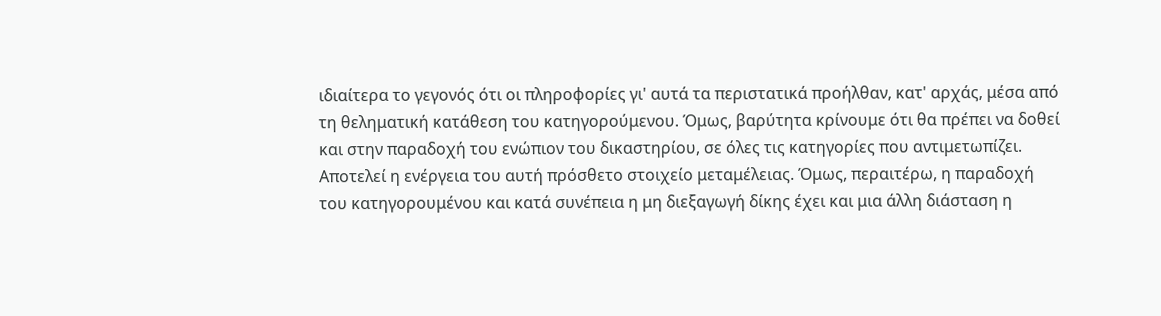ιδιαίτερα το γεγονός ότι οι πληροφορίες γι' αυτά τα περιστατικά προήλθαν, κατ' αρχάς, μέσα από τη θεληματική κατάθεση του κατηγορούμενου. Όμως, βαρύτητα κρίνουμε ότι θα πρέπει να δοθεί και στην παραδοχή του ενώπιον του δικαστηρίου, σε όλες τις κατηγορίες που αντιμετωπίζει. Αποτελεί η ενέργεια του αυτή πρόσθετο στοιχείο μεταμέλειας. Όμως, περαιτέρω, η παραδοχή του κατηγορουμένου και κατά συνέπεια η μη διεξαγωγή δίκης έχει και μια άλλη διάσταση η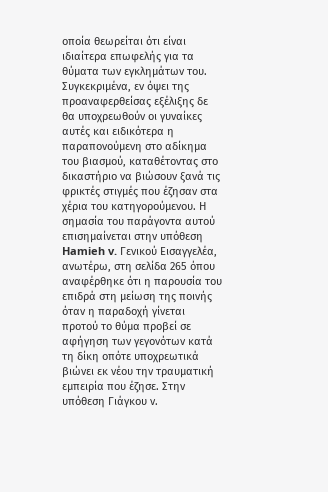οποία θεωρείται ότι είναι ιδιαίτερα επωφελής για τα θύματα των εγκλημάτων του. Συγκεκριμένα, εν όψει της προαναφερθείσας εξέλιξης δε θα υποχρεωθούν οι γυναίκες αυτές και ειδικότερα η παραπονούμενη στο αδίκημα του βιασμού, καταθέτοντας στο δικαστήριο να βιώσουν ξανά τις φρικτές στιγμές που έζησαν στα χέρια του κατηγορούμενου. Η σημασία του παράγοντα αυτού επισημαίνεται στην υπόθεση Hamieh v. Γενικού Εισαγγελέα, ανωτέρω, στη σελίδα 265 όπου αναφέρθηκε ότι η παρουσία του επιδρά στη μείωση της ποινής όταν η παραδοχή γίνεται προτού το θύμα προβεί σε αφήγηση των γεγονότων κατά τη δίκη οπότε υποχρεωτικά βιώνει εκ νέου την τραυματική εμπειρία που έζησε. Στην υπόθεση Γιάγκου ν.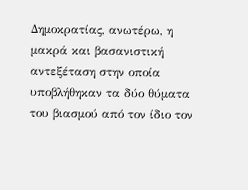Δημοκρατίας, ανωτέρω, η μακρά και βασανιστική αντεξέταση στην οποία υποβλήθηκαν τα δύο θύματα του βιασμού από τον ίδιο τον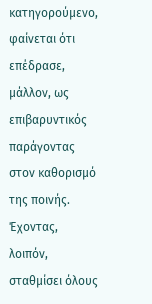κατηγορούμενο, φαίνεται ότι επέδρασε, μάλλον, ως επιβαρυντικός παράγοντας στον καθορισμό της ποινής. Έχοντας, λοιπόν, σταθμίσει όλους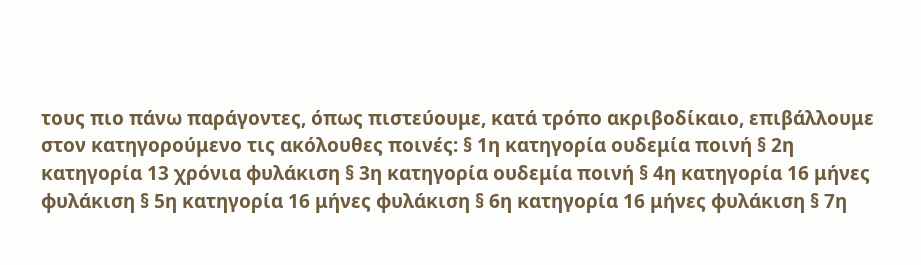τους πιο πάνω παράγοντες, όπως πιστεύουμε, κατά τρόπο ακριβοδίκαιο, επιβάλλουμε στον κατηγορούμενο τις ακόλουθες ποινές: § 1η κατηγορία ουδεμία ποινή § 2η κατηγορία 13 χρόνια φυλάκιση § 3η κατηγορία ουδεμία ποινή § 4η κατηγορία 16 μήνες φυλάκιση § 5η κατηγορία 16 μήνες φυλάκιση § 6η κατηγορία 16 μήνες φυλάκιση § 7η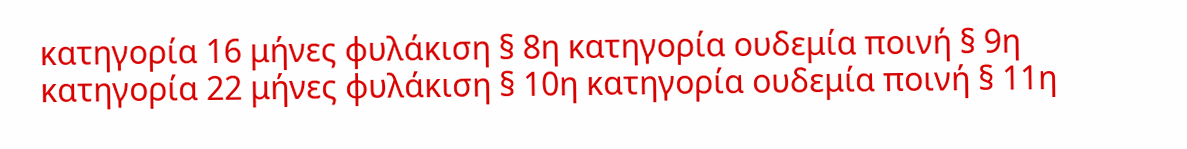κατηγορία 16 μήνες φυλάκιση § 8η κατηγορία ουδεμία ποινή § 9η κατηγορία 22 μήνες φυλάκιση § 10η κατηγορία ουδεμία ποινή § 11η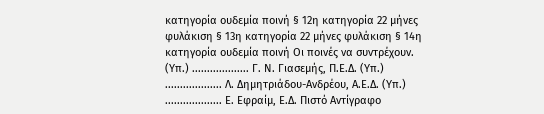κατηγορία ουδεμία ποινή § 12η κατηγορία 22 μήνες φυλάκιση § 13η κατηγορία 22 μήνες φυλάκιση § 14η κατηγορία ουδεμία ποινή Οι ποινές να συντρέχουν. (Υπ.) ................... Γ. Ν. Γιασεμής, Π.Ε.Δ. (Υπ.) ................... Λ. Δημητριάδου-Ανδρέου, Α.Ε.Δ. (Υπ.) ................... Ε. Εφραίμ, Ε.Δ. Πιστό Αντίγραφο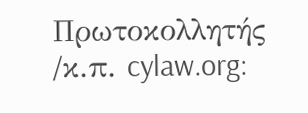Πρωτοκολλητής /κ.π. cylaw.org: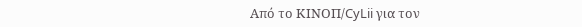Από το ΚΙΝOΠ/CyLii για τον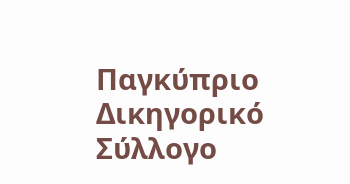Παγκύπριο Δικηγορικό Σύλλογο